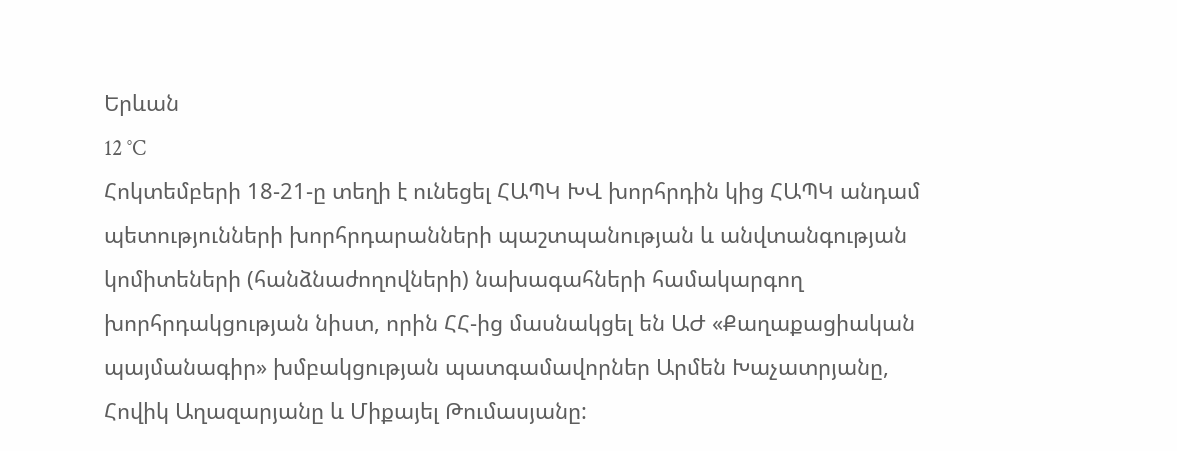Երևան
12 °C
Հոկտեմբերի 18-21-ը տեղի է ունեցել ՀԱՊԿ ԽՎ խորհրդին կից ՀԱՊԿ անդամ պետությունների խորհրդարանների պաշտպանության և անվտանգության կոմիտեների (հանձնաժողովների) նախագահների համակարգող խորհրդակցության նիստ, որին ՀՀ-ից մասնակցել են ԱԺ «Քաղաքացիական պայմանագիր» խմբակցության պատգամավորներ Արմեն Խաչատրյանը, Հովիկ Աղազարյանը և Միքայել Թումասյանը: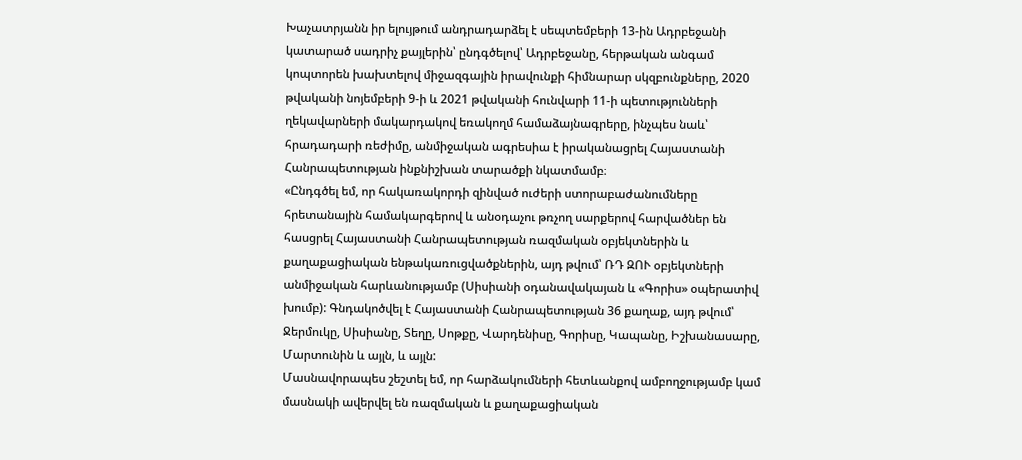Խաչատրյանն իր ելույթում անդրադարձել է սեպտեմբերի 13-ին Ադրբեջանի կատարած սադրիչ քայլերին՝ ընդգծելով՝ Ադրբեջանը, հերթական անգամ կոպտորեն խախտելով միջազգային իրավունքի հիմնարար սկզբունքները, 2020 թվականի նոյեմբերի 9-ի և 2021 թվականի հունվարի 11-ի պետությունների ղեկավարների մակարդակով եռակողմ համաձայնագրերը, ինչպես նաև՝ հրադադարի ռեժիմը, անմիջական ագրեսիա է իրականացրել Հայաստանի Հանրապետության ինքնիշխան տարածքի նկատմամբ։
«Ընդգծել եմ, որ հակառակորդի զինված ուժերի ստորաբաժանումները հրետանային համակարգերով և անօդաչու թռչող սարքերով հարվածներ են հասցրել Հայաստանի Հանրապետության ռազմական օբյեկտներին և քաղաքացիական ենթակառուցվածքներին, այդ թվում՝ ՌԴ ԶՈՒ օբյեկտների անմիջական հարևանությամբ (Սիսիանի օդանավակայան և «Գորիս» օպերատիվ խումբ): Գնդակոծվել է Հայաստանի Հանրապետության 36 քաղաք, այդ թվում՝ Ջերմուկը, Սիսիանը, Տեղը, Սոթքը, Վարդենիսը, Գորիսը, Կապանը, Իշխանասարը, Մարտունին և այլն, և այլն:
Մասնավորապես շեշտել եմ, որ հարձակումների հետևանքով ամբողջությամբ կամ մասնակի ավերվել են ռազմական և քաղաքացիական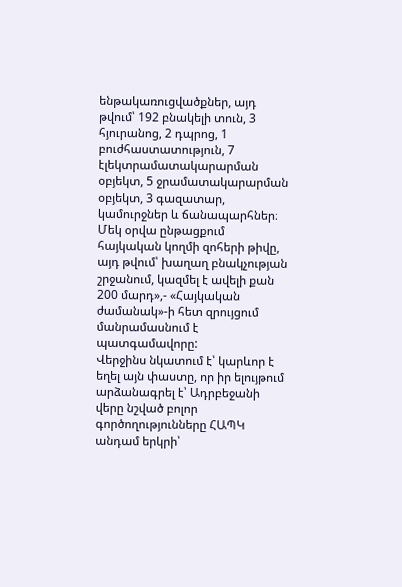ենթակառուցվածքներ, այդ թվում՝ 192 բնակելի տուն, 3 հյուրանոց, 2 դպրոց, 1 բուժհաստատություն, 7 էլեկտրամատակարարման օբյեկտ, 5 ջրամատակարարման օբյեկտ, 3 գազատար, կամուրջներ և ճանապարհներ։ Մեկ օրվա ընթացքում հայկական կողմի զոհերի թիվը, այդ թվում՝ խաղաղ բնակչության շրջանում, կազմել է ավելի քան 200 մարդ»,- «Հայկական ժամանակ»-ի հետ զրույցում մանրամասնում է պատգամավորը:
Վերջինս նկատում է՝ կարևոր է եղել այն փաստը, որ իր ելույթում արձանագրել է՝ Ադրբեջանի վերը նշված բոլոր գործողությունները ՀԱՊԿ անդամ երկրի՝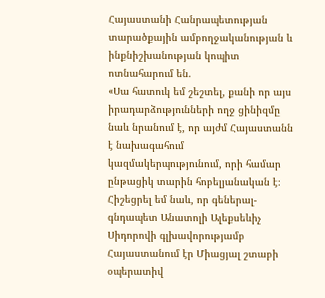Հայաստանի Հանրապետության տարածքային ամբողջականության և ինքնիշխանության կոպիտ ոտնահարում են.
«Սա հատուկ եմ շեշտել, քանի որ այս իրադարձությունների ողջ ցինիզմը նաև նրանում է, որ այժմ Հայաստանն է նախագահում կազմակերպությունում, որի համար ընթացիկ տարին հոբելյանական է։ Հիշեցրել եմ նաև, որ գեներալ-գնդապետ Անատոլի Ալեքսեևիչ Սիդորովի գլխավորությամբ Հայաստանում էր Միացյալ շտաբի օպերատիվ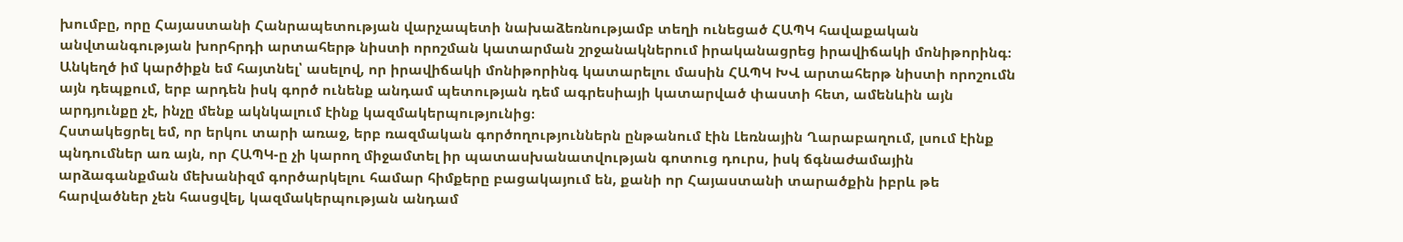խումբը, որը Հայաստանի Հանրապետության վարչապետի նախաձեռնությամբ տեղի ունեցած ՀԱՊԿ հավաքական անվտանգության խորհրդի արտահերթ նիստի որոշման կատարման շրջանակներում իրականացրեց իրավիճակի մոնիթորինգ։
Անկեղծ իմ կարծիքն եմ հայտնել՝ ասելով, որ իրավիճակի մոնիթորինգ կատարելու մասին ՀԱՊԿ ԽՎ արտահերթ նիստի որոշումն այն դեպքում, երբ արդեն իսկ գործ ունենք անդամ պետության դեմ ագրեսիայի կատարված փաստի հետ, ամենևին այն արդյունքը չէ, ինչը մենք ակնկալում էինք կազմակերպությունից։
Հստակեցրել եմ, որ երկու տարի առաջ, երբ ռազմական գործողություններն ընթանում էին Լեռնային Ղարաբաղում, լսում էինք պնդումներ առ այն, որ ՀԱՊԿ-ը չի կարող միջամտել իր պատասխանատվության գոտուց դուրս, իսկ ճգնաժամային արձագանքման մեխանիզմ գործարկելու համար հիմքերը բացակայում են, քանի որ Հայաստանի տարածքին իբրև թե հարվածներ չեն հասցվել, կազմակերպության անդամ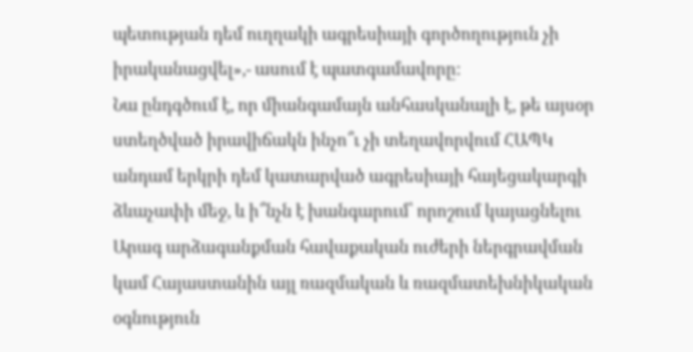պետության դեմ ուղղակի ագրեսիայի գործողություն չի իրականացվել»,- ասում է պատգամավորը:
Նա ընդգծում է, որ միանգամայն անհասկանալի է, թե այսօր ստեղծված իրավիճակն ինչո՞ւ չի տեղավորվում ՀԱՊԿ անդամ երկրի դեմ կատարված ագրեսիայի հայեցակարգի ձևաչափի մեջ, և ի՞նչն է խանգարում՝ որոշում կայացնելու Արագ արձագանքման հավաքական ուժերի ներգրավման կամ Հայաստանին այլ ռազմական և ռազմատեխնիկական օգնություն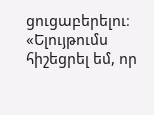ցուցաբերելու։
«Ելույթումս հիշեցրել եմ, որ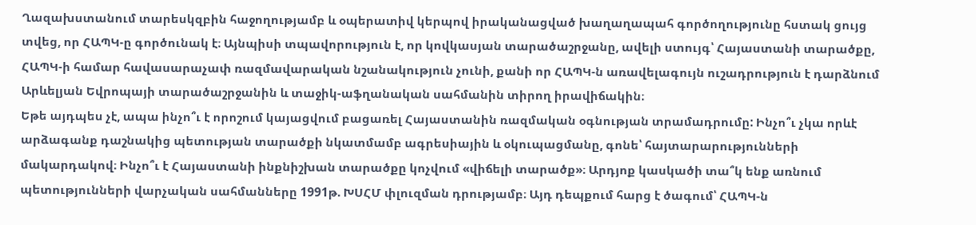Ղազախստանում տարեսկզբին հաջողությամբ և օպերատիվ կերպով իրականացված խաղաղապահ գործողությունը հստակ ցույց տվեց, որ ՀԱՊԿ-ը գործունակ է։ Այնպիսի տպավորություն է, որ կովկասյան տարածաշրջանը, ավելի ստույգ՝ Հայաստանի տարածքը, ՀԱՊԿ-ի համար հավասարաչափ ռազմավարական նշանակություն չունի, քանի որ ՀԱՊԿ-ն առավելագույն ուշադրություն է դարձնում Արևելյան Եվրոպայի տարածաշրջանին և տաջիկ-աֆղանական սահմանին տիրող իրավիճակին։
Եթե այդպես չէ, ապա ինչո՞ւ է որոշում կայացվում բացառել Հայաստանին ռազմական օգնության տրամադրումը: Ինչո՞ւ չկա որևէ արձագանք դաշնակից պետության տարածքի նկատմամբ ագրեսիային և օկուպացմանը, գոնե՝ հայտարարությունների մակարդակով։ Ինչո՞ւ է Հայաստանի ինքնիշխան տարածքը կոչվում «վիճելի տարածք»։ Արդյոք կասկածի տա՞կ ենք առնում պետությունների վարչական սահմանները 1991թ. ԽՍՀՄ փլուզման դրությամբ։ Այդ դեպքում հարց է ծագում՝ ՀԱՊԿ-ն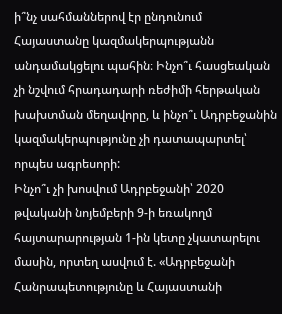ի՞նչ սահմաններով էր ընդունում Հայաստանը կազմակերպությանն անդամակցելու պահին։ Ինչո՞ւ հասցեական չի նշվում հրադադարի ռեժիմի հերթական խախտման մեղավորը, և ինչո՞ւ Ադրբեջանին կազմակերպությունը չի դատապարտել՝ որպես ագրեսորի:
Ինչո՞ւ չի խոսվում Ադրբեջանի՝ 2020 թվականի նոյեմբերի 9-ի եռակողմ հայտարարության 1-ին կետը չկատարելու մասին, որտեղ ասվում է. «Ադրբեջանի Հանրապետությունը և Հայաստանի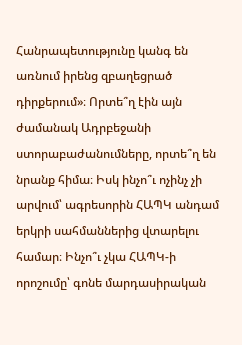Հանրապետությունը կանգ են առնում իրենց զբաղեցրած դիրքերում»։ Որտե՞ղ էին այն ժամանակ Ադրբեջանի ստորաբաժանումները, որտե՞ղ են նրանք հիմա։ Իսկ ինչո՞ւ ոչինչ չի արվում՝ ագրեսորին ՀԱՊԿ անդամ երկրի սահմաններից վտարելու համար։ Ինչո՞ւ չկա ՀԱՊԿ-ի որոշումը՝ գոնե մարդասիրական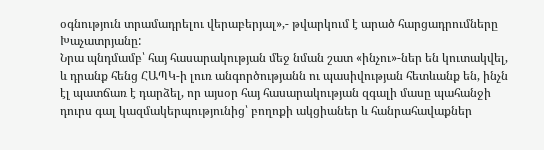օգնություն տրամադրելու վերաբերյալ»,- թվարկում է արած հարցադրումները Խաչատրյանը:
Նրա պնդմամբ՝ հայ հասարակության մեջ նման շատ «ինչու»-ներ են կուտակվել, և դրանք հենց ՀԱՊԿ-ի լուռ անգործությանն ու պասիվության հետևանք են, ինչն էլ պատճառ է դարձել, որ այսօր հայ հասարակության զգալի մասը պահանջի դուրս գալ կազմակերպությունից՝ բողոքի ակցիաներ և հանրահավաքներ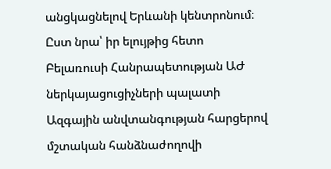անցկացնելով Երևանի կենտրոնում։
Ըստ նրա՝ իր ելույթից հետո Բելառուսի Հանրապետության ԱԺ ներկայացուցիչների պալատի Ազգային անվտանգության հարցերով մշտական հանձնաժողովի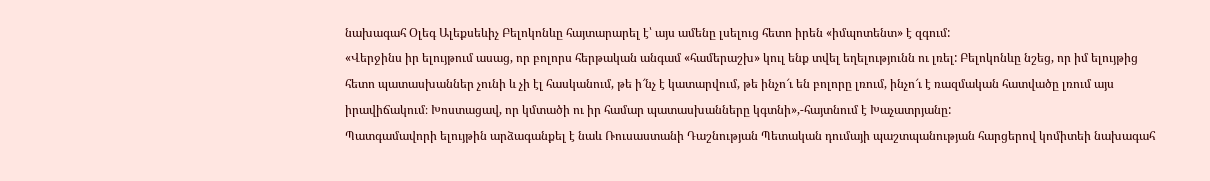նախագահ Օլեգ Ալեքսեևիչ Բելոկոնևը հայտարարել է՝ այս ամենը լսելուց հետո իրեն «իմպոտենտ» է զգում:
«Վերջինս իր ելույթում ասաց, որ բոլորս հերթական անգամ «համերաշխ» կուլ ենք տվել եղելությունն ու լռել: Բելոկոնևը նշեց, որ իմ ելույթից հետո պատասխաններ չունի և չի էլ հասկանում, թե ի՜նչ է կատարվում, թե ինչո՜ւ են բոլորը լռում, ինչո՜ւ է ռազմական հատվածը լռում այս իրավիճակում։ Խոստացավ, որ կմտածի ու իր համար պատասխանները կգտնի»,-հայտնում է Խաչատրյանը:
Պատգամավորի ելույթին արձագանքել է նաև Ռուսաստանի Դաշնության Պետական դումայի պաշտպանության հարցերով կոմիտեի նախագահ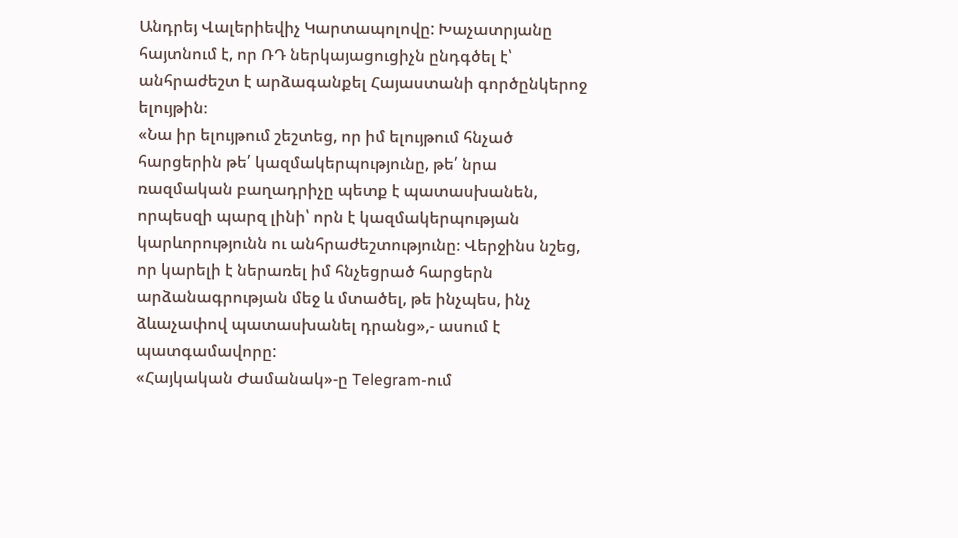Անդրեյ Վալերիեվիչ Կարտապոլովը: Խաչատրյանը հայտնում է, որ ՌԴ ներկայացուցիչն ընդգծել է՝ անհրաժեշտ է արձագանքել Հայաստանի գործընկերոջ ելույթին։
«Նա իր ելույթում շեշտեց, որ իմ ելույթում հնչած հարցերին թե՛ կազմակերպությունը, թե՛ նրա ռազմական բաղադրիչը պետք է պատասխանեն, որպեսզի պարզ լինի՝ որն է կազմակերպության կարևորությունն ու անհրաժեշտությունը։ Վերջինս նշեց, որ կարելի է ներառել իմ հնչեցրած հարցերն արձանագրության մեջ և մտածել, թե ինչպես, ինչ ձևաչափով պատասխանել դրանց»,- ասում է պատգամավորը:
«Հայկական Ժամանակ»-ը Telegram-ում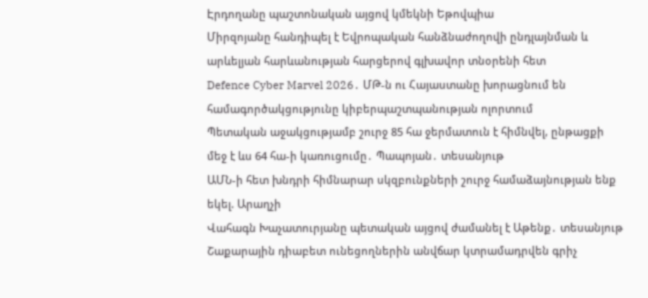Էրդողանը պաշտոնական այցով կմեկնի Եթովպիա
Միրզոյանը հանդիպել է Եվրոպական հանձնաժողովի ընդլայնման և արևելյան հարևանության հարցերով գլխավոր տնօրենի հետ
Defence Cyber Marvel 2026․ ՄԹ-ն ու Հայաստանը խորացնում են համագործակցությունը կիբերպաշտպանության ոլորտում
Պետական աջակցությամբ շուրջ 85 հա ջերմատուն է հիմնվել, ընթացքի մեջ է ևս 64 հա-ի կառուցումը․ Պապոյան․ տեսանյութ
ԱՄՆ-ի հետ խնդրի հիմնարար սկզբունքների շուրջ համաձայնության ենք եկել. Արաղչի
Վահագն Խաչատուրյանը պետական այցով ժամանել է Աթենք․ տեսանյութ
Շաքարային դիաբետ ունեցողներին անվճար կտրամադրվեն գրիչ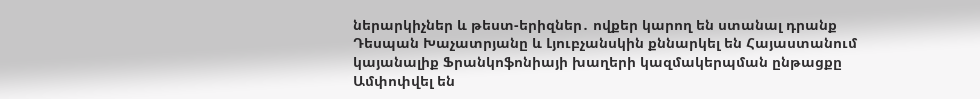ներարկիչներ և թեստ-երիզներ․ ովքեր կարող են ստանալ դրանք
Դեսպան Խաչատրյանը և Լյուբչանսկին քննարկել են Հայաստանում կայանալիք Ֆրանկոֆոնիայի խաղերի կազմակերպման ընթացքը
Ամփոփվել են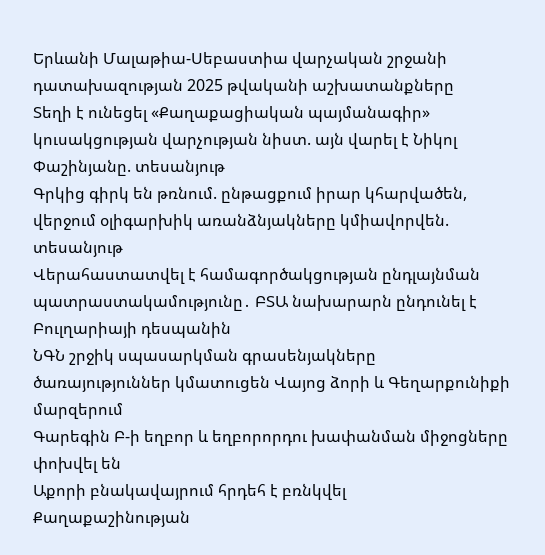Երևանի Մալաթիա-Սեբաստիա վարչական շրջանի դատախազության 2025 թվականի աշխատանքները
Տեղի է ունեցել «Քաղաքացիական պայմանագիր» կուսակցության վարչության նիստ. այն վարել է Նիկոլ Փաշինյանը. տեսանյութ
Գրկից գիրկ են թռնում. ընթացքում իրար կհարվածեն, վերջում օլիգարխիկ առանձնյակները կմիավորվեն. տեսանյութ
Վերահաստատվել է համագործակցության ընդլայնման պատրաստակամությունը․ ԲՏԱ նախարարն ընդունել է Բուլղարիայի դեսպանին
ՆԳՆ շրջիկ սպասարկման գրասենյակները ծառայություններ կմատուցեն Վայոց ձորի և Գեղարքունիքի մարզերում
Գարեգին Բ-ի եղբոր և եղբորորդու խափանման միջոցները փոխվել են
Աքորի բնակավայրում հրդեհ է բռնկվել
Քաղաքաշինության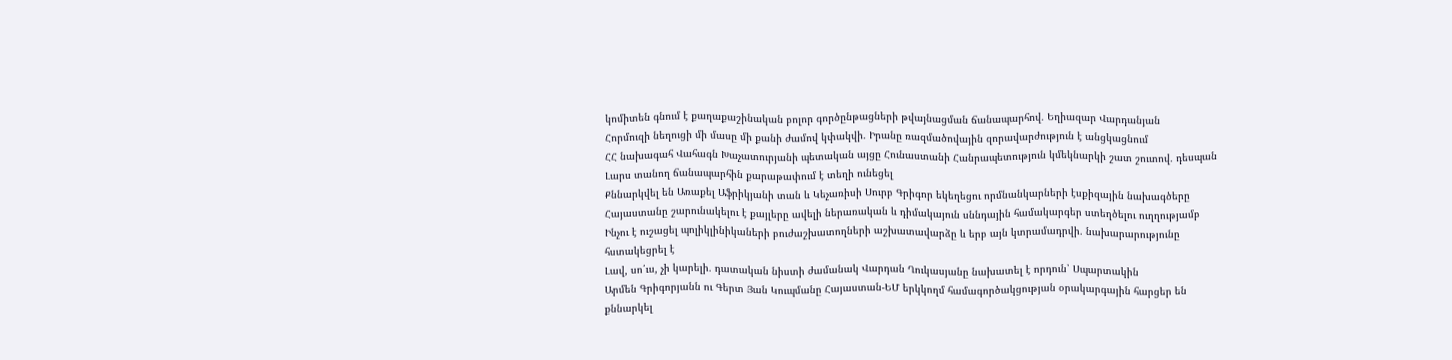կոմիտեն գնում է քաղաքաշինական բոլոր գործընթացների թվայնացման ճանապարհով․ Եղիազար Վարդանյան
Հորմուզի նեղուցի մի մասը մի քանի ժամով կփակվի․ Իրանը ռազմածովային զորավարժություն է անցկացնում
ՀՀ նախագահ Վահագն Խաչատուրյանի պետական այցը Հունաստանի Հանրապետություն կմեկնարկի շատ շուտով․ դեսպան
Լարս տանող ճանապարհին քարաթափում է տեղի ունեցել
Քննարկվել են Առաքել Աֆրիկյանի տան և Կեչառիսի Սուրբ Գրիգոր եկեղեցու որմնանկարների էսքիզային նախագծերը
Հայաստանը շարունակելու է քայլերը ավելի ներառական և դիմակայուն սննդային համակարգեր ստեղծելու ուղղությամբ
Ինչու է ուշացել պոլիկլինիկաների բուժաշխատողների աշխատավարձը և երբ այն կտրամադրվի․ նախարարությունը հստակեցրել է
Լավ, սո՛ւս, չի կարելի․ դատական նիստի ժամանակ Վարդան Ղուկասյանը նախատել է որդուն՝ Սպարտակին
Արմեն Գրիգորյանն ու Գերտ Յան Կուպմանը Հայաստան-ԵՄ երկկողմ համագործակցության օրակարգային հարցեր են քննարկել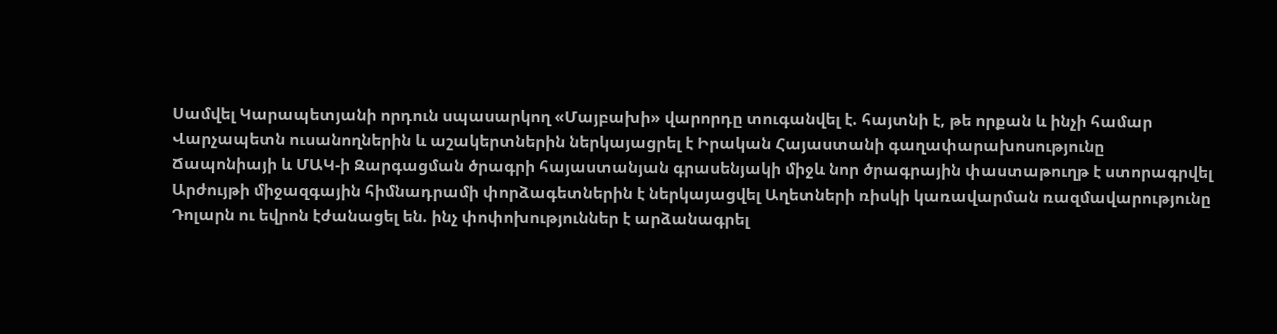Սամվել Կարապետյանի որդուն սպասարկող «Մայբախի» վարորդը տուգանվել է. հայտնի է, թե որքան և ինչի համար
Վարչապետն ուսանողներին և աշակերտներին ներկայացրել է Իրական Հայաստանի գաղափարախոսությունը
Ճապոնիայի և ՄԱԿ-ի Զարգացման ծրագրի հայաստանյան գրասենյակի միջև նոր ծրագրային փաստաթուղթ է ստորագրվել
Արժույթի միջազգային հիմնադրամի փորձագետներին է ներկայացվել Աղետների ռիսկի կառավարման ռազմավարությունը
Դոլարն ու եվրոն էժանացել են. ինչ փոփոխություններ է արձանագրել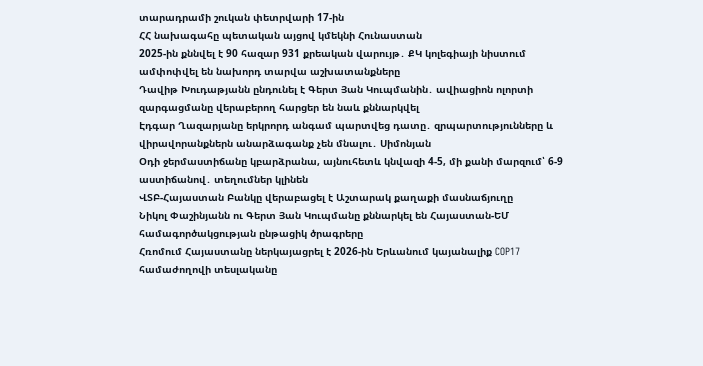տարադրամի շուկան փետրվարի 17-ին
ՀՀ նախագահը պետական այցով կմեկնի Հունաստան
2025-ին քննվել է 90 հազար 931 քրեական վարույթ․ ՔԿ կոլեգիայի նիստում ամփոփվել են նախորդ տարվա աշխատանքները
Դավիթ Խուդաթյանն ընդունել է Գերտ Յան Կուպմանին․ ավիացիոն ոլորտի զարգացմանը վերաբերող հարցեր են նաև քննարկվել
Էդգար Ղազարյանը երկրորդ անգամ պարտվեց դատը․ զրպարտությունները և վիրավորանքներն անարձագանք չեն մնալու․ Սիմոնյան
Օդի ջերմաստիճանը կբարձրանա, այնուհետև կնվազի 4-5, մի քանի մարզում՝ 6-9 աստիճանով․ տեղումներ կլինեն
ՎՏԲ-Հայաստան Բանկը վերաբացել է Աշտարակ քաղաքի մասնաճյուղը
Նիկոլ Փաշինյանն ու Գերտ Յան Կուպմանը քննարկել են Հայաստան-ԵՄ համագործակցության ընթացիկ ծրագրերը
Հռոմում Հայաստանը ներկայացրել է 2026-ին Երևանում կայանալիք COP17 համաժողովի տեսլականը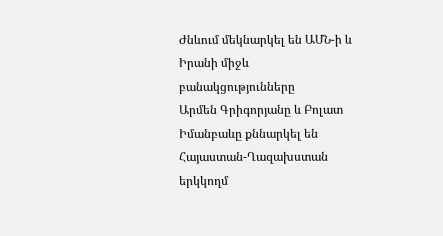Ժնևում մեկնարկել են ԱՄՆ-ի և Իրանի միջև բանակցությունները
Արմեն Գրիգորյանը և Բոլատ Իմանբաևը քննարկել են Հայաստան-Ղազախստան երկկողմ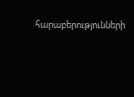հարաբերությունների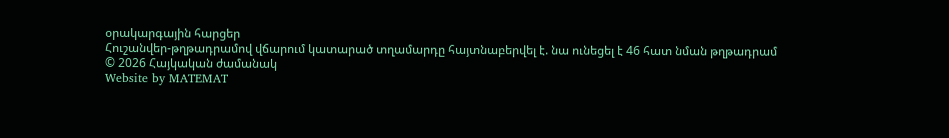օրակարգային հարցեր
Հուշանվեր-թղթադրամով վճարում կատարած տղամարդը հայտնաբերվել է. նա ունեցել է 46 հատ նման թղթադրամ
© 2026 Հայկական ժամանակ
Website by MATEMAT